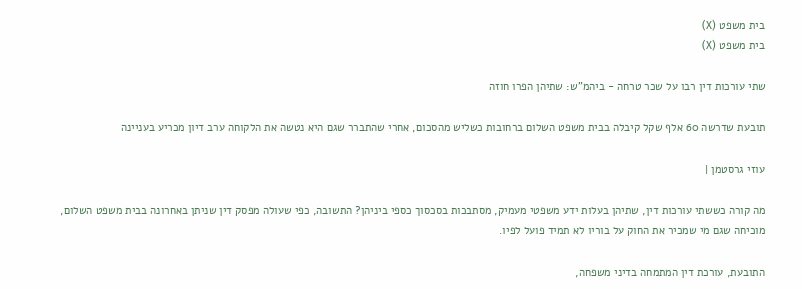בית משפט (X)
בית משפט (X)

שתי עורכות דין רבו על שכר טרחה - ביהמ"ש: שתיהן הפרו חוזה

תובעת שדרשה 60 אלף שקל קיבלה בבית משפט השלום ברחובות כשליש מהסכום, אחרי שהתברר שגם היא נטשה את הלקוחה ערב דיון מכריע בעניינה

עוזי גרסטמן |

מה קורה כששתי עורכות דין, שתיהן בעלות ידע משפטי מעמיק, מסתבכות בסכסוך כספי ביניהן? התשובה, כפי שעולה מפסק דין שניתן באחרונה בבית משפט השלום, מוכיחה שגם מי שמכיר את החוק על בוריו לא תמיד פועל לפיו.

התובעת, עורכת דין המתמחה בדיני משפחה,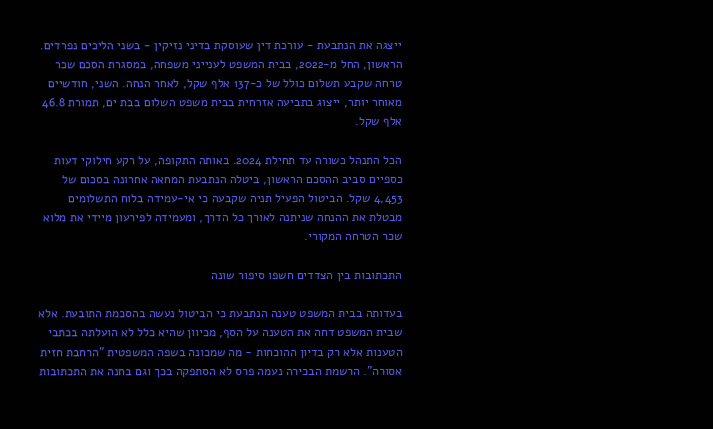ייצגה את הנתבעת - עורכת דין שעוסקת בדיני נזיקין - בשני הליכים נפרדים. הראשון, החל מ-2022, בבית המשפט לענייני משפחה, במסגרת הסכם שכר טרחה שקבע תשלום כולל של כ-137 אלף שקל, לאחר הנחה. השני, חודשיים מאוחר יותר, ייצוג בתביעה אזרחית בבית משפט השלום בבת ים, תמורת 46.8 אלף שקל.

הכל התנהל כשורה עד תחילת 2024. באותה התקופה, על רקע חילוקי דעות כספיים סביב ההסכם הראשון, ביטלה הנתבעת המחאה אחרונה בסכום של 4,453 שקל. הביטול הפעיל תניה שקבעה כי אי-עמידה בלוח התשלומים מבטלת את ההנחה שניתנה לאורך כל הדרך, ומעמידה לפירעון מיידי את מלוא שכר הטרחה המקורי.

התכתובות בין הצדדים חשפו סיפור שונה

בעדותה בבית המשפט טענה הנתבעת כי הביטול נעשה בהסכמת התובעת. אלא שבית המשפט דחה את הטענה על הסף, מכיוון שהיא כלל לא הועלתה בכתבי הטענות אלא רק בדיון ההוכחות - מה שמכונה בשפה המשפטית "הרחבת חזית אסורה". הרשמת הבכירה נעמה פרס לא הסתפקה בכך וגם בחנה את התכתובות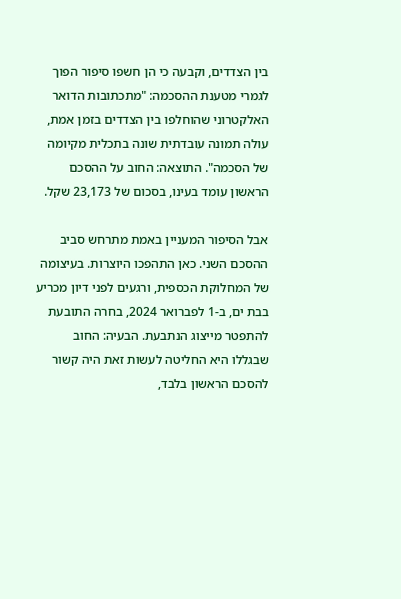בין הצדדים, וקבעה כי הן חשפו סיפור הפוך לגמרי מטענת ההסכמה: "מתכתובות הדואר האלקטרוני שהוחלפו בין הצדדים בזמן אמת, עולה תמונה עובדתית שונה בתכלית מקיומה של הסכמה". התוצאה: החוב על ההסכם הראשון עומד בעינו, בסכום של 23,173 שקל.

אבל הסיפור המעניין באמת מתרחש סביב ההסכם השני. כאן התהפכו היוצרות. בעיצומה של המחלוקת הכספית, ורגעים לפני דיון מכריע בבת ים, ב-1 לפברואר 2024, בחרה התובעת להתפטר מייצוג הנתבעת. הבעיה: החוב שבגללו היא החליטה לעשות זאת היה קשור להסכם הראשון בלבד,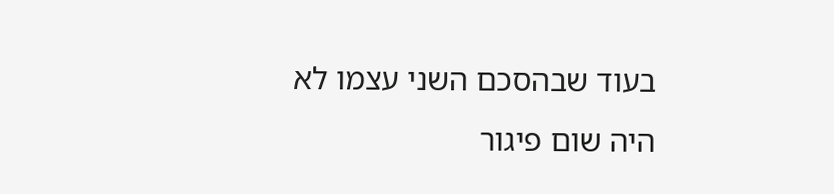בעוד שבהסכם השני עצמו לא היה שום פיגור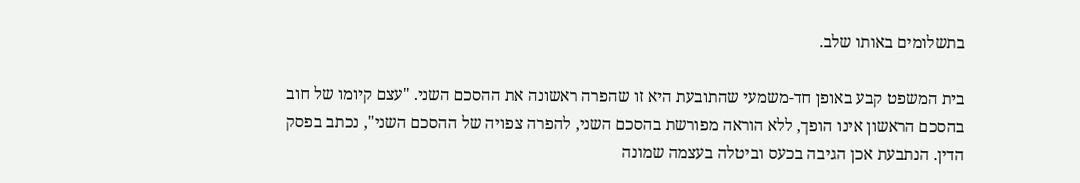בתשלומים באותו שלב.

בית המשפט קבע באופן חד-משמעי שהתובעת היא זו שהפרה ראשונה את ההסכם השני. "עצם קיומו של חוב בהסכם הראשון אינו הופך, ללא הוראה מפורשת בהסכם השני, להפרה צפויה של ההסכם השני", נכתב בפסק הדין. הנתבעת אכן הגיבה בכעס וביטלה בעצמה שמונה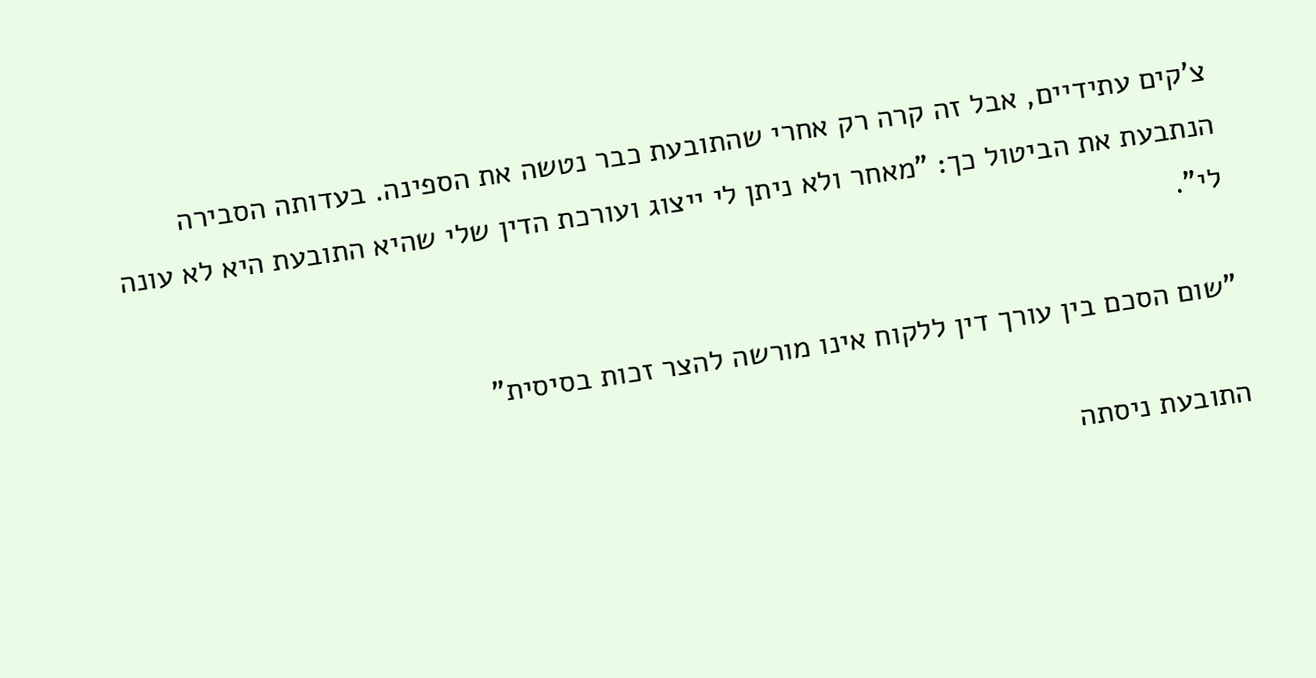צ'קים עתידיים, אבל זה קרה רק אחרי שהתובעת כבר נטשה את הספינה. בעדותה הסבירה הנתבעת את הביטול כך: "מאחר ולא ניתן לי ייצוג ועורכת הדין שלי שהיא התובעת היא לא עונה לי".

"שום הסכם בין עורך דין ללקוח אינו מורשה להצר זכות בסיסית"

התובעת ניסתה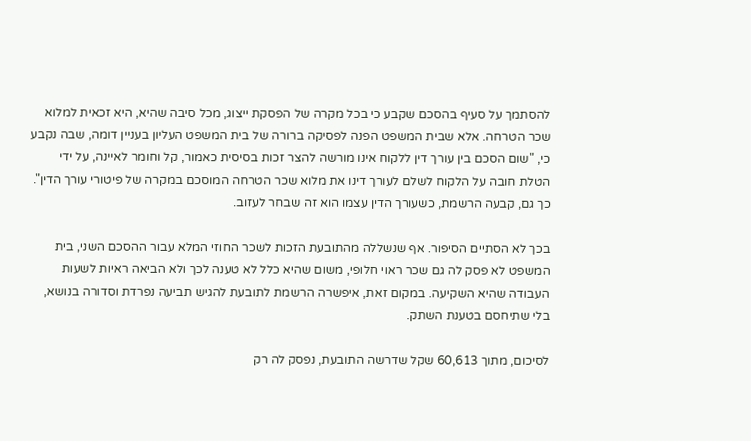להסתמך על סעיף בהסכם שקבע כי בכל מקרה של הפסקת ייצוג, מכל סיבה שהיא, היא זכאית למלוא שכר הטרחה. אלא שבית המשפט הפנה לפסיקה ברורה של בית המשפט העליון בעניין דומה, שבה נקבע כי, "שום הסכם בין עורך דין ללקוח אינו מורשה להצר זכות בסיסית כאמור, קל וחומר לאיינה, על ידי הטלת חובה על הלקוח לשלם לעורך דינו את מלוא שכר הטרחה המוסכם במקרה של פיטורי עורך הדין". כך גם, קבעה הרשמת, כשעורך הדין עצמו הוא זה שבחר לעזוב.

בכך לא הסתיים הסיפור. אף שנשללה מהתובעת הזכות לשכר החוזי המלא עבור ההסכם השני, בית המשפט לא פסק לה גם שכר ראוי חלופי, משום שהיא כלל לא טענה לכך ולא הביאה ראיות לשעות העבודה שהיא השקיעה. במקום זאת, איפשרה הרשמת לתובעת להגיש תביעה נפרדת וסדורה בנושא, בלי שתיחסם בטענת השתק.

לסיכום, מתוך 60,613 שקל שדרשה התובעת, נפסק לה רק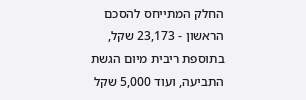החלק המתייחס להסכם הראשון - 23,173 שקל, בתוספת ריבית מיום הגשת התביעה, ועוד 5,000 שקל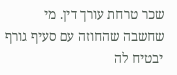שכר טרחת עורך דין. מי שחשבה שהחוזה עם סעיף גורף יבטיח לה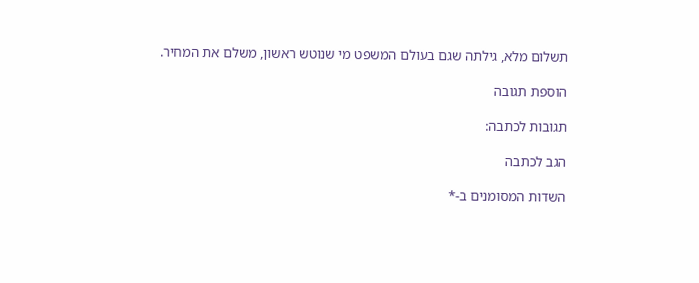תשלום מלא, גילתה שגם בעולם המשפט מי שנוטש ראשון, משלם את המחיר.

הוספת תגובה

תגובות לכתבה:

הגב לכתבה

השדות המסומנים ב-*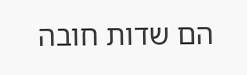הם שדות חובה